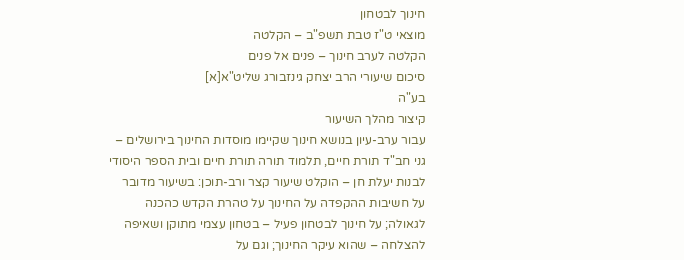חינוך לבטחון
מוצאי ט"ז טבת תשפ"ב – הקלטה
הקלטה לערב חינוך – פנים אל פנים
סיכום שיעורי הרב יצחק גינזבורג שליט"א[א]
בע"ה
קיצור מהלך השיעור
עבור ערב-עיון בנושא חינוך שקיימו מוסדות החינוך בירושלים – גני חב"ד תורת חיים, תלמוד תורה תורת חיים ובית הספר היסודי לבנות יעלת חן – הוקלט שיעור קצר ורב-תוכן: בשיעור מדובר על חשיבות ההקפדה על החינוך על טהרת הקדש כהכנה לגאולה; על חינוך לבטחון פעיל – בטחון עצמי מתוקן ושאיפה להצלחה – שהוא עיקר החינוך; וגם על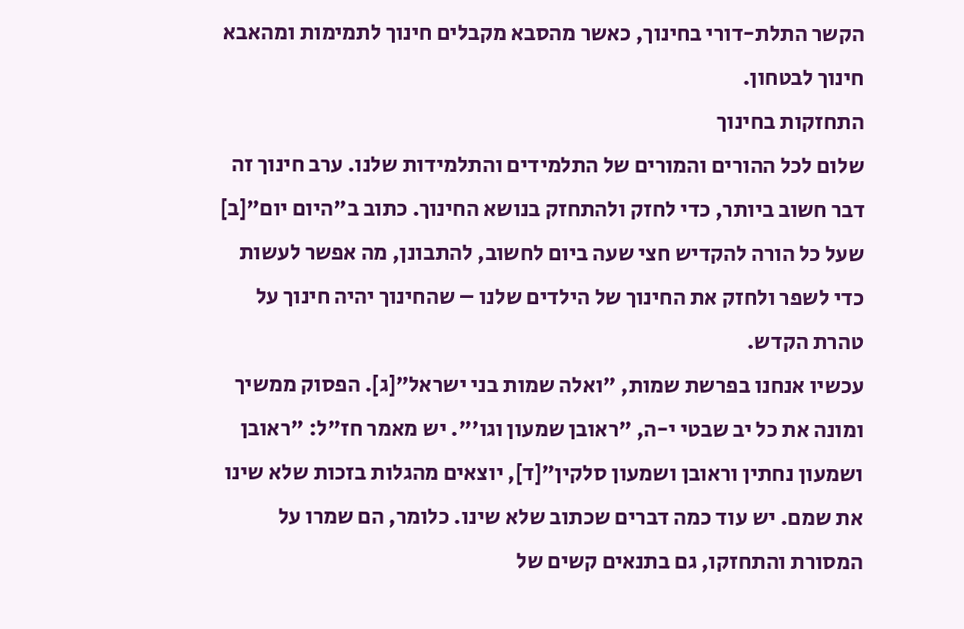הקשר התלת-דורי בחינוך, כאשר מהסבא מקבלים חינוך לתמימות ומהאבא חינוך לבטחון.
התחזקות בחינוך
שלום לכל ההורים והמורים של התלמידים והתלמידות שלנו. ערב חינוך זה דבר חשוב ביותר, כדי לחזק ולהתחזק בנושא החינוך. כתוב ב"היום יום"[ב] שעל כל הורה להקדיש חצי שעה ביום לחשוב, להתבונן, מה אפשר לעשות כדי לשפר ולחזק את החינוך של הילדים שלנו – שהחינוך יהיה חינוך על טהרת הקדש.
עכשיו אנחנו בפרשת שמות, "ואלה שמות בני ישראל"[ג]. הפסוק ממשיך ומונה את כל יב שבטי י-ה, "ראובן שמעון וגו'". יש מאמר חז"ל: "ראובן ושמעון נחתין וראובן ושמעון סלקין"[ד], יוצאים מהגלות בזכות שלא שינו את שמם. יש עוד כמה דברים שכתוב שלא שינו. כלומר, הם שמרו על המסורת והתחזקו, גם בתנאים קשים של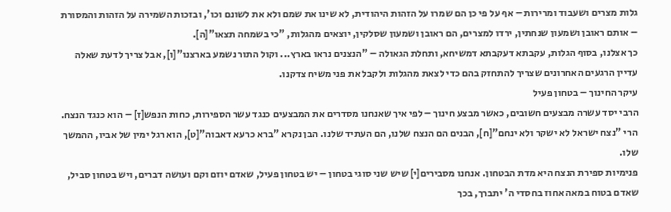גלות מצרים ושעבוד ומרירות – אף על פי כן הם שמרו על הזהות היהודית, לא שינו את שמם ולא את לשונם וכו', ובזכות השמירה על הזהות והמסורת – אותם ראובן ושמעון שנחתין, ירדו למצרים, הם ראובן ושמעון שסלקין, יוצאים מהגלות, "כי בשמחה תצאו"[ה].
כך אצלנו, בסוף הגלות, עקבתא דעקבתא דמשיחא, ותחלת הגאולה – "הנצנים נראו בארץ... וקול התור נשמע בארצנו"[ו], אבל צריך לדעת שאלה עדיין הרגעים האחרונים שצריך להתחזק בהם כדי לצאת מהגלות ולקבל את פני משיח צדקנו.
עיקר החינוך – בטחון פעיל
הרבי יסד עשרה מבצעים חשובים, כאשר מבצע חינוך – לפי איך שאנחנו מסדרים את המבצעים כנגד עשר הספירות, כחות הנפש[ז] – הוא כנגד הנצח. הרי "נצח ישראל לא ישקר ולא ינחם"[ח], הבנים הם הנצח שלנו, הם העתיד שלנו. הבן נקרא "ברא כרעא דאבוה"[ט], הוא רגל ימין של אביו, ההמשך שלו.
פנימיות ספירת הנצח היא מדת הבטחון. אנחנו מסבירים[י] שיש שני סוגי בטחון – יש בטחון פעיל, שאדם יוזם וקם ועושה דברים, ויש בטחון סביל, שאדם בטוח במאה אחוז בחסדי ה' יתברך, בכך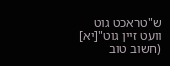ש"טראכט גוט וועט זיין גוט"[יא] (חשוב טוב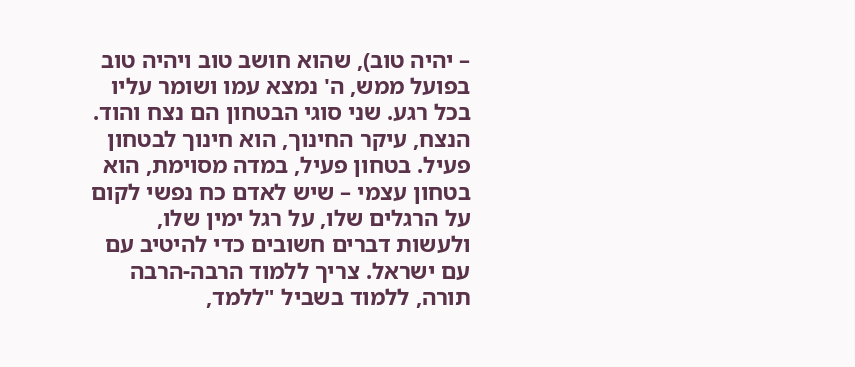– יהיה טוב), שהוא חושב טוב ויהיה טוב בפועל ממש, ה' נמצא עמו ושומר עליו בכל רגע. שני סוגי הבטחון הם נצח והוד.
הנצח, עיקר החינוך, הוא חינוך לבטחון פעיל. בטחון פעיל, במדה מסוימת, הוא בטחון עצמי – שיש לאדם כח נפשי לקום על הרגלים שלו, על רגל ימין שלו, ולעשות דברים חשובים כדי להיטיב עם עם ישראל. צריך ללמוד הרבה-הרבה תורה, ללמוד בשביל "ללמד,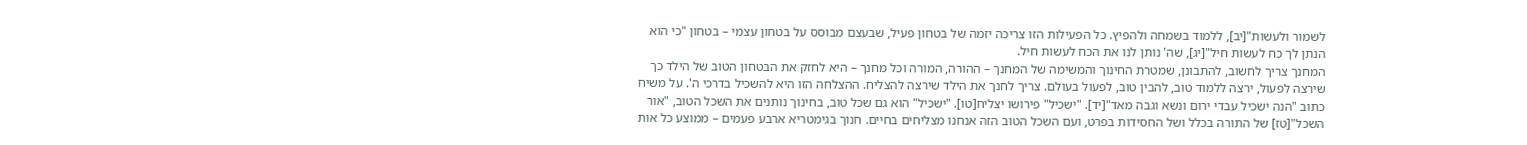לשמור ולעשות"[יב], ללמוד בשמחה ולהפיץ. כל הפעילות הזו צריכה יזמה של בטחון פעיל, שבעצם מבוסס על בטחון עצמי – בטחון "כי הוא הנֹתן לך כח לעשות חיל"[יג], שה' נותן לנו את הכח לעשות חיל.
המחנך צריך לחשוב, להתבונן, שמטרת החינוך והמשימה של המחנך – ההורה, המורה וכל מחנך – היא לחזק את הבטחון הטוב של הילד כך שירצה לפעול, ירצה ללמוד טוב, להבין טוב, לפעול בעולם. צריך לחנך את הילד שירצה להצליח. ההצלחה הזו היא להשכיל בדרכי ה'. על משיח כתוב "הנה ישכיל עבדי ירום ונשא וגבה מאד"[יד]. "ישכיל" פירושו יצליח[טו]. "ישכיל" הוא גם שכל טוב, בחינוך נותנים את השכל הטוב, "אור השכל"[טז] של התורה בכלל ושל החסידות בפרט, ועם השכל הטוב הזה אנחנו מצליחים בחיים. חנוך בגימטריא ארבע פעמים – ממוצע כל אות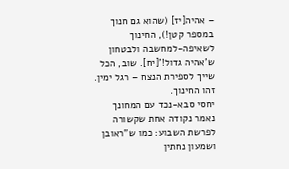– אהיה[יז] (שהוא גם חנוך במספר קטן!), החינוך לשאיפה-למחשבה ולבטחון ש'אהיה גדול!'[יח]. שוב, הכל שייך לספירת הנצח – רגל ימין. זהו החינוך.
יחסי סבא-נכד עם המחונך
נאמר נקודה אחת שקשורה לפרשת השבוע: כמו ש"ראובן ושמעון נחתין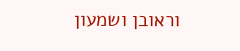וראובן ושמעון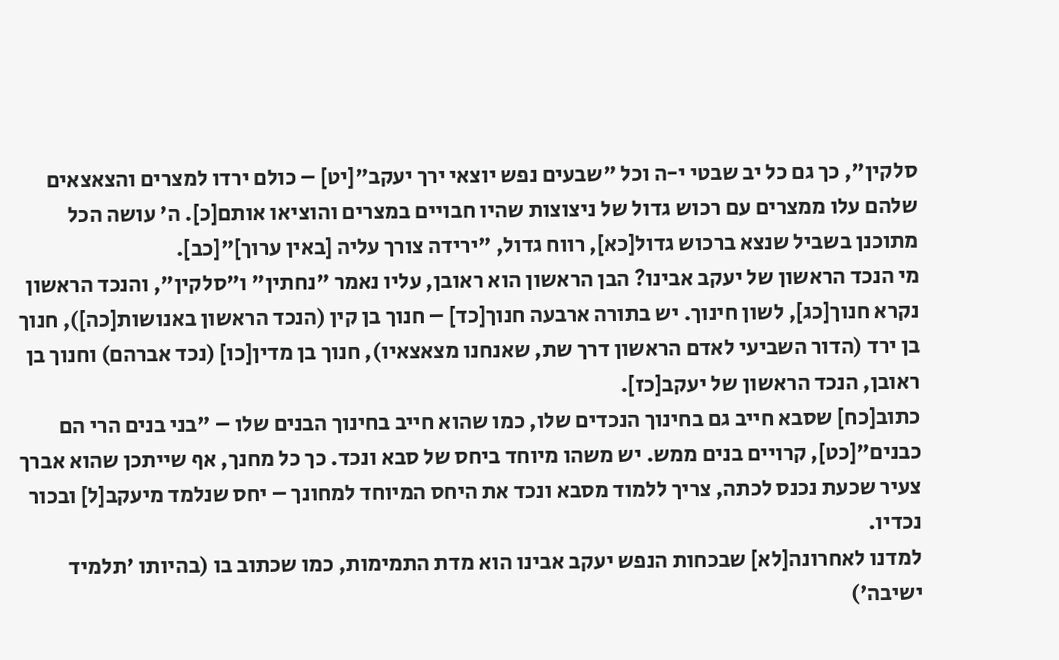סלקין", כך גם כל יב שבטי י-ה וכל "שבעים נפש יוצאי ירך יעקב"[יט] – כולם ירדו למצרים והצאצאים שלהם עלו ממצרים עם רכוש גדול של ניצוצות שהיו חבויים במצרים והוציאו אותם[כ]. ה' עושה הכל מתוכנן בשביל שנצא ברכוש גדול[כא], רווח גדול, "ירידה צורך עליה [באין ערוך]"[כב].
מי הנכד הראשון של יעקב אבינו? הבן הראשון הוא ראובן, עליו נאמר "נחתין" ו"סלקין", והנכד הראשון נקרא חנוך[כג], לשון חינוך. יש בתורה ארבעה חנוך[כד] – חנוך בן קין (הנכד הראשון באנושות[כה]), חנוך בן ירד (הדור השביעי לאדם הראשון דרך שת, שאנחנו מצאצאיו), חנוך בן מדין[כו] (נכד אברהם) וחנוך בן ראובן, הנכד הראשון של יעקב[כז].
כתוב[כח] שסבא חייב גם בחינוך הנכדים שלו, כמו שהוא חייב בחינוך הבנים שלו – "בני בנים הרי הם כבנים"[כט], קרויים בנים ממש. יש משהו מיוחד ביחס של סבא ונכד. כך כל מחנך, אף שייתכן שהוא אברך צעיר שכעת נכנס לכתה, צריך ללמוד מסבא ונכד את היחס המיוחד למחונך – יחס שנלמד מיעקב[ל] ובכור נכדיו.
למדנו לאחרונה[לא] שבכחות הנפש יעקב אבינו הוא מדת התמימות, כמו שכתוב בו (בהיותו 'תלמיד ישיבה')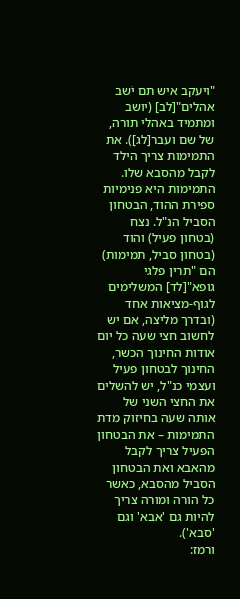"ויעקב איש תם יֹשב אהלים"[לב] (יושב ומתמיד באהלי תורה, של שם ועבר[לג]). את התמימות צריך הילד לקבל מהסבא שלו. התמימות היא פנימיות ספירת ההוד, הבטחון הסביל הנ"ל. נצח (בטחון פעיל) והוד (בטחון סביל, תמימות) הם "תרין פלגי גופא"[לד] המשלימים לגוף-מציאות אחד (ובדרך מליצה, אם יש לחשוב חצי שעה כל יום אודות החינוך הכשר, החינוך לבטחון פעיל ועצמי כנ"ל, יש להשלים את החצי השני של אותה שעה בחיזוק מדת התמימות – את הבטחון הפעיל צריך לקבל מהאבא ואת הבטחון הסביל מהסבא, כאשר כל הורה ומורה צריך להיות גם 'אבא' וגם 'סבא').
ורמז: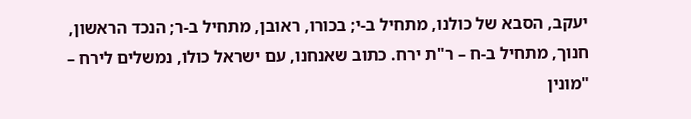יעקב, הסבא של כולנו, מתחיל ב-י; בכורו, ראובן, מתחיל ב-ר; הנכד הראשון, חנוך, מתחיל ב-ח – ר"ת ירח. כתוב שאנחנו, עם ישראל כולו, נמשלים לירח – "מונין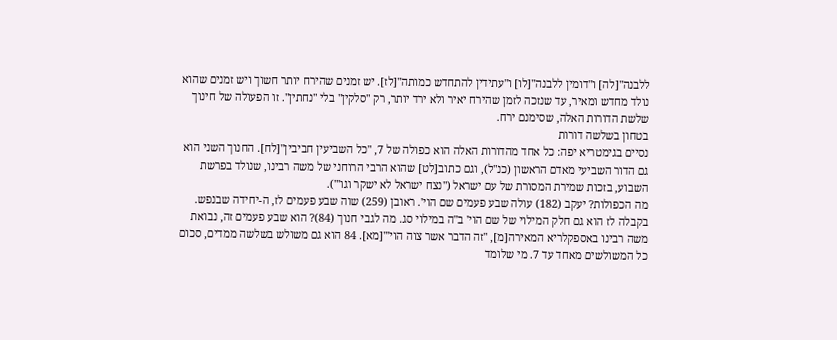ללבנה"[לה] ו"דומין ללבנה"[לו] ו"עתידין להתחדש כמותה"[לז]. יש זמנים שהירח יותר חשוך ויש זמנים שהוא נולד מחדש ומאיר, עד שנזכה לזמן שהירח יאיר ולא ירד יותר, רק "סלקין" בלי "נחתין". זו הפעולה של חינוך שלשת הדורות האלה, שסימנם ירח.
בטחון בשלשה דורות
נסיים בגימטריא יפה: כל אחד מהדורות האלה הוא כפולה של 7, "כל השביעין חביבין"[לח]. החנוך השני הוא גם הדור השביעי מאדם הראשון (כנ"ל), וגם כתוב[לט] שהוא הרבי הרוחני של משה רבינו, שנולד בפרשת השבוע, בזכות שמירת המסורת של עם ישראל ("נצח ישראל לא ישקר וגו'").
מה הכפולות? יעקב (182) עולה שבע פעמים שם הוי'. ראובן (259) שוה שבע פעמים לז, ה-יחידה שבנפש. בקבלה לז הוא גם חלק המילוי של שם הוי' ב"ה במילוי סג. מה לגבי חנוך (84)? הוא שבע פעמים זה, נבואת משה רבינו באספקלריא המאירה[מ], "זה הדבר אשר צוה הוי'"[מא]. 84 הוא גם משולש בשלשה ממדים, סכום כל המשולשים מאחד עד 7. מי שלומד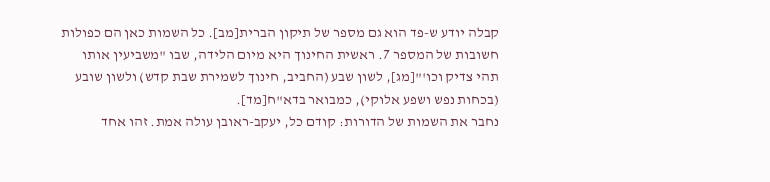קבלה יודע ש-פד הוא גם מספר של תיקון הברית[מב]. כל השמות כאן הם כפולות חשובות של המספר 7. ראשית החינוך היא מיום הלידה, שבו "משביעין אותו תהי צדיק וכו'"[מג], לשון שבע (החביב, חינוך לשמירת שבת קדש) ולשון שובע (בכחות נפש ושפע אלוקי), כמבואר בדא"ח[מד].
נחבר את השמות של הדורות: קודם כל, יעקב-ראובן עולה אמת. זהו אחד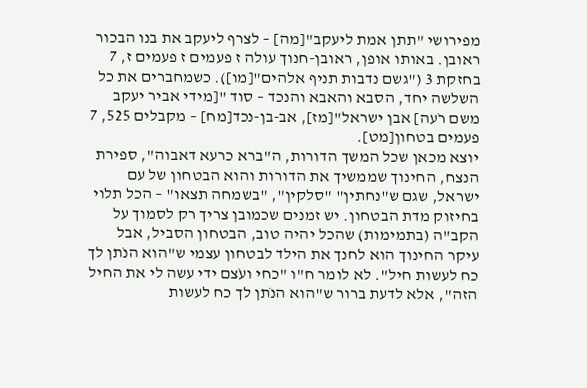מפירושי "תתן אמת ליעקב"[מה] – לצרף ליעקב את בנו הבכור ראובן. באותו אופן, ראובן-חנוך עולה ז פעמים ז פעמים ז, 7 בחזקת 3 ("גשם נדבות תניף אלהים"[מו]). כשמחברים את כל השלשה יחד, הסבא והאבא והנכד – סוד "[מידי אביר יעקב משם רֹעה] אבן ישראל"[מז], אב-בן-נכד[מח] – מקבלים 525, 7 פעמים בטחון[מט].
יוצא מכאן שכל המשך הדורות, ה"ברא כרעא דאבוה", ספירת הנצח, החינוך שממשיך את הדורות והוא הבטחון של עם ישראל, שגם ש"נחתין" "סלקין", "בשמחה תצאו" – הכל תלוי בחיזוק מדת הבטחון. יש זמנים שכמובן צריך רק לסמוך על הקב"ה (בתמימות) שהכל יהיה טוב, הבטחון הסביל, אבל עיקר החינוך הוא לחנך את הילד לבטחון עצמי ש"הוא הנֹתן לך כח לעשות חיל". לא לומר ח"ו "כחי ועֹצם ידי עשה לי את החיל הזה", אלא לדעת ברור ש"הוא הנֹתן לך כח לעשות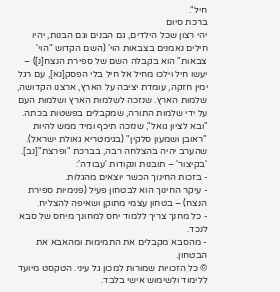חיל".
ברכת סיום
יהי רצון שכל הילדים, גם הבנים וגם הבנות, יהיו חילים נאמנים בצבאות הוי' (השם הקדוש "הוי' צבאות" הוא בקבלה השם של ספירת הנצח[נ]) – יעשו חיל וילכו מחיל אל חיל בלי הפסק[נא], עם רגל ימין חזקה, עומדת יציבה על הארץ, ארצנו הקדושה, שלמות הארץ. שנזכה לשלמות הארץ ושלמות העם על ידי שלמות התורה, שמקבלים בפשטות בכתה. "ובא לציון גואל", שנזכה תיכף ומיד ממש להיות "ראובן ושמעון סלקין" (בגימטריא גאולת ישראל). שהערב יהיה בהצלחה רבה, בברכת "ופרצת"[נב].
'בקיצור' – תובנות ונקודות 'עבודה':
- בזכות החינוך הכשר יוצאים מהגלות.
- עיקר החינוך הוא לבטחון פעיל (פנימיות ספירת הנצח) – בטחון עצמי מתוקן ושאיפה להצליח.
- כל מחנך צריך ללמוד יחס למחונך מיחס של סבא לנכד.
- מהסבא מקבלים את התמימות ומהאבא את הבטחון.
© כל הזכויות שמורות למכון גל עיני. הטקסט מיועד ללימוד ולשימוש אישי בלבד.